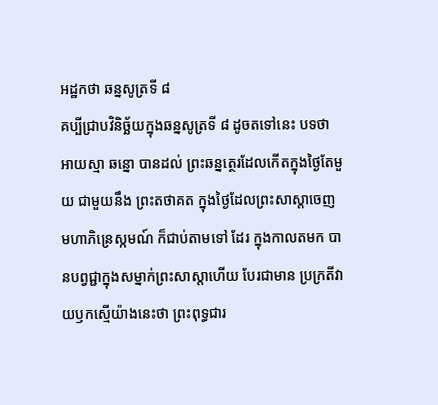អដ្ឋកថា ឆន្នសូត្រទី ៨
គប្បីជ្រាបវិនិច្ឆ័យក្នុងឆន្នសូត្រទី ៨ ដូចតទៅនេះ បទថា អាយស្មា ឆន្នោ បានដល់ ព្រះឆន្នត្ថេរដែលកើតក្នុងថ្ងៃតែមួយ ជាមួយនឹង ព្រះតថាគត ក្នុងថ្ងៃដែលព្រះសាស្តាចេញមហាភិន្រេស្កមណ៍ ក៏ជាប់តាមទៅ ដែរ ក្នុងកាលតមក បានបព្វជ្ជាក្នុងសម្នាក់ព្រះសាស្តាហើយ បែរជាមាន ប្រក្រតីវាយឫកស្មើយ៉ាងនេះថា ព្រះពុទ្ធជារ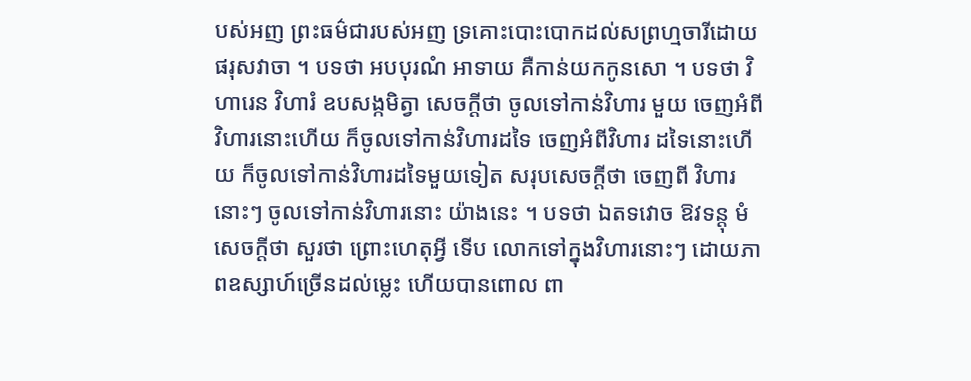បស់អញ ព្រះធម៌ជារបស់អញ ទ្រគោះបោះបោកដល់សព្រហ្មចារីដោយផរុសវាចា ។ បទថា អបបុរណំ អាទាយ គឺកាន់យកកូនសោ ។ បទថា វិហារេន វិហារំ ឧបសង្កមិត្វា សេចក្តីថា ចូលទៅកាន់វិហារ មួយ ចេញអំពីវិហារនោះហើយ ក៏ចូលទៅកាន់វិហារដទៃ ចេញអំពីវិហារ ដទៃនោះហើយ ក៏ចូលទៅកាន់វិហារដទៃមួយទៀត សរុបសេចក្តីថា ចេញពី វិហារនោះៗ ចូលទៅកាន់វិហារនោះ យ៉ាងនេះ ។ បទថា ឯតទវោច ឱវទន្តុ មំ សេចក្តីថា សួរថា ព្រោះហេតុអ្វី ទើប លោកទៅក្នុងវិហារនោះៗ ដោយភាពឧស្សាហ៍ច្រើនដល់ម្លេះ ហើយបានពោល ពា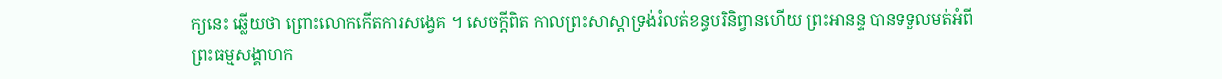ក្យនេះ ឆ្លើយថា ព្រោះលោកកើតការសង្វេគ ។ សេចក្តីពិត កាលព្រះសាស្តាទ្រង់រំលត់ខន្ធបរិនិព្វានហើយ ព្រះអានន្ទ បានទទួលមត់អំពីព្រះធម្មសង្គាហក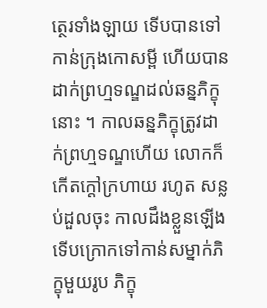ត្ថេរទាំងឡាយ ទើបបានទៅកាន់ក្រុងកោសម្ពី ហើយបានដាក់ព្រហ្មទណ្ឌដល់ឆន្នភិក្ខុនោះ ។ កាលឆន្នភិក្ខុត្រូវដាក់ព្រហ្មទណ្ឌហើយ លោកក៏កើតក្តៅក្រហាយ រហូត សន្លប់ដួលចុះ កាលដឹងខ្លួនឡើង ទើបក្រោកទៅកាន់សម្នាក់ភិក្ខុមួយរូប ភិក្ខុ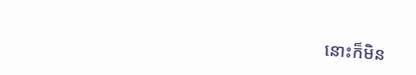នោះក៏មិន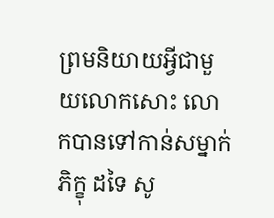ព្រមនិយាយអ្វីជាមួយលោកសោះ លោកបានទៅកាន់សម្នាក់ភិក្ខុ ដទៃ សូ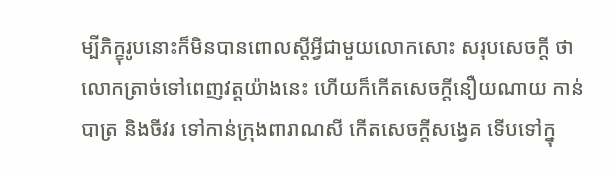ម្បីភិក្ខុរូបនោះក៏មិនបានពោលស្តីអ្វីជាមួយលោកសោះ សរុបសេចក្តី ថា លោកត្រាច់ទៅពេញវត្តយ៉ាងនេះ ហើយក៏កើតសេចក្តីនឿយណាយ កាន់ បាត្រ និងចីវរ ទៅកាន់ក្រុងពារាណសី កើតសេចក្តីសង្វេគ ទើបទៅក្នុ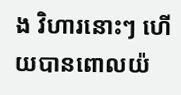ង វិហារនោះៗ ហើយបានពោលយ៉